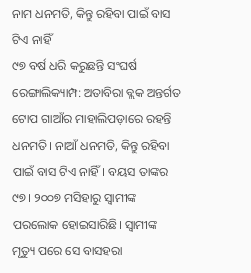ନାମ ଧନମତି, କିନ୍ତୁ ରହିବା ପାଇଁ ବାସ ଟିଏ ନାହିଁ
୯୭ ବର୍ଷ ଧରି କରୁଛନ୍ତି ସଂଘର୍ଷ
ରେଙ୍ଗାଲିକ୍ୟାମ୍ପ: ଅତାବିରା ବ୍ଲକ ଅନ୍ତର୍ଗତ ଟୋପ ଗାଆଁର ମାହାଲିପଡ଼ାରେ ରହନ୍ତି ଧନମତି। ନାଆଁ ଧନମତି, କିନ୍ତୁ ରହିବା ପାଇଁ ବାସ ଟିଏ ନାହିଁ। ବୟସ ତାଙ୍କର ୯୭। ୨୦୦୭ ମସିହାରୁ ସ୍ବାମୀଙ୍କ ପରଲୋକ ହୋଇସାରିଛି। ସ୍ବାମୀଙ୍କ ମୃତ୍ୟୁ ପରେ ସେ ବାସହରା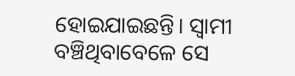ହୋଇଯାଇଛନ୍ତି। ସ୍ବାମୀ ବଞ୍ଚିଥିବାବେଳେ ସେ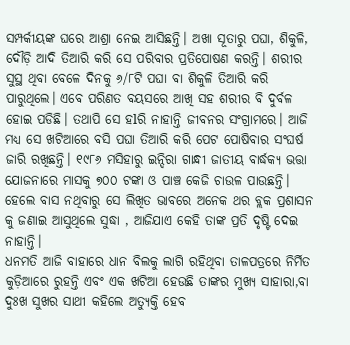ସମ୍ପର୍କୀୟଙ୍କ ଘରେ ଆଶ୍ରା ନେଇ ଆସିଛନ୍ତି। ଅଖା ସୂତାରୁ ପଘା, ଶିକୁଳି, ଦୌଡ଼ି ଆଦି ତିଆରି କରି ସେ ପରିବାର ପ୍ରତିପୋଷଣ କରନ୍ତି। ଶରୀର ସୁସ୍ଥ ଥିବା ବେଳେ ଦିନକୁ ୬/୮ଟି ପଘା ବା ଶିକୁଳି ତିଆରି କରି ପାରୁଥିଲେ। ଏବେ ପରିଣତ ବୟସରେ ଆଖି ସହ ଶରୀର ବି ଦୁର୍ବଳ ହୋଇ ପଡିଛି। ତଥାପି ସେ ହlରି ନାହାନ୍ତି ଜୀବନର ସଂଗ୍ରାମରେ। ଆଜି ମଧ୍ୟ ସେ ଖଟିଆରେ ବସି ପଘା ତିଆରି କରି ପେଟ ପୋଷିବାର ସଂଘର୍ଷ ଜାରି ରଖିଛନ୍ତି। ୧୯୮୬ ମସିହାରୁ ଇନ୍ଦିରା ଗାନ୍ଧୀ ଜାତୀୟ ବାର୍ଦ୍ଧକ୍ୟ ଭତ୍ତା ଯୋଜନାରେ ମାସକୁ ୭୦୦ ଟଙ୍କା ଓ ପାଞ୍ଚ କେଜି ଚାଉଳ ପାଉଛନ୍ତି।
ହେଲେ ବାସ ନଥିବାରୁ ସେ ଲିଖିତ ଭାବରେ ଅନେକ ଥର ବ୍ଲକ ପ୍ରଶାସନ କୁ ଜଣାଇ ଆସୁଥିଲେ ସୁଦ୍ଧା , ଆଜିଯାଏ କେହି ତାଙ୍କ ପ୍ରତି ଦୃଷ୍ଟି ଦେଇ ନାହାନ୍ତି।
ଧନମତି ଆଜି ବାହାରେ ଧାନ ବିଲକୁ ଲାଗି ରହିଥିବା ତାଳପତ୍ରରେ ନିର୍ମିତ କୁଡ଼ିଆରେ ରୁହନ୍ତି ଏବଂ ଏକ ଖଟିଆ ହେଉଛି ତାଙ୍କର ମୁଖ୍ୟ ସାହାରା,ବା ଦୁଃଖ ସୁଖର ସାଥୀ କହିଲେ ଅତ୍ୟୁକ୍ତି ହେବ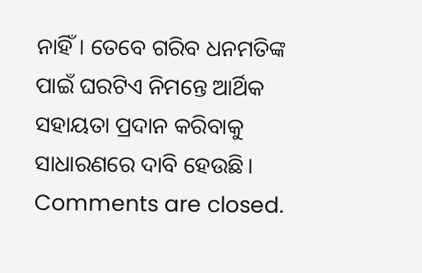ନାହିଁ। ତେବେ ଗରିବ ଧନମତିଙ୍କ ପାଇଁ ଘରଟିଏ ନିମନ୍ତେ ଆର୍ଥିକ ସହାୟତା ପ୍ରଦାନ କରିବାକୁ ସାଧାରଣରେ ଦାବି ହେଉଛି।
Comments are closed.